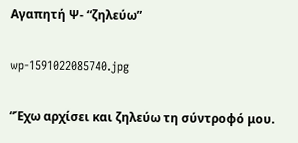Αγαπητή Ψ- “ζηλεύω”

wp-1591022085740.jpg

“Έχω αρχίσει και ζηλεύω τη σύντροφό μου.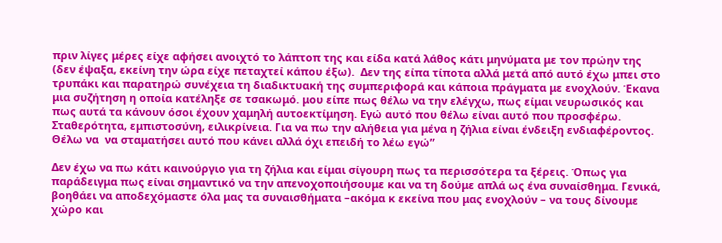πριν λίγες μέρες είχε αφήσει ανοιχτό το λάπτοπ της και είδα κατά λάθος κάτι μηνύματα με τον πρώην της (δεν έψαξα, εκείνη την ώρα είχε πεταχτεί κάπου έξω).  Δεν της είπα τίποτα αλλά μετά από αυτό έχω μπει στο τρυπάκι και παρατηρώ συνέχεια τη διαδικτυακή της συμπεριφορά και κάποια πράγματα με ενοχλούν. Έκανα μια συζήτηση η οποία κατέληξε σε τσακωμό. μου είπε πως θέλω να την ελέγχω, πως είμαι νευρωσικός και πως αυτά τα κάνουν όσοι έχουν χαμηλή αυτοεκτίμηση. Εγώ αυτό που θέλω είναι αυτό που προσφέρω. Σταθερότητα, εμπιστοσύνη, ειλικρίνεια. Για να πω την αλήθεια για μένα η ζήλια είναι ένδειξη ενδιαφέροντος. Θέλω να  να σταματήσει αυτό που κάνει αλλά όχι επειδή το λέω εγώ”

Δεν έχω να πω κάτι καινούργιο για τη ζήλια και είμαι σίγουρη πως τα περισσότερα τα ξέρεις. Όπως για παράδειγμα πως είναι σημαντικό να την απενοχοποιήσουμε και να τη δούμε απλά ως ένα συναίσθημα. Γενικά, βοηθάει να αποδεχόμαστε όλα μας τα συναισθήματα –ακόμα κ εκείνα που μας ενοχλούν – να τους δίνουμε χώρο και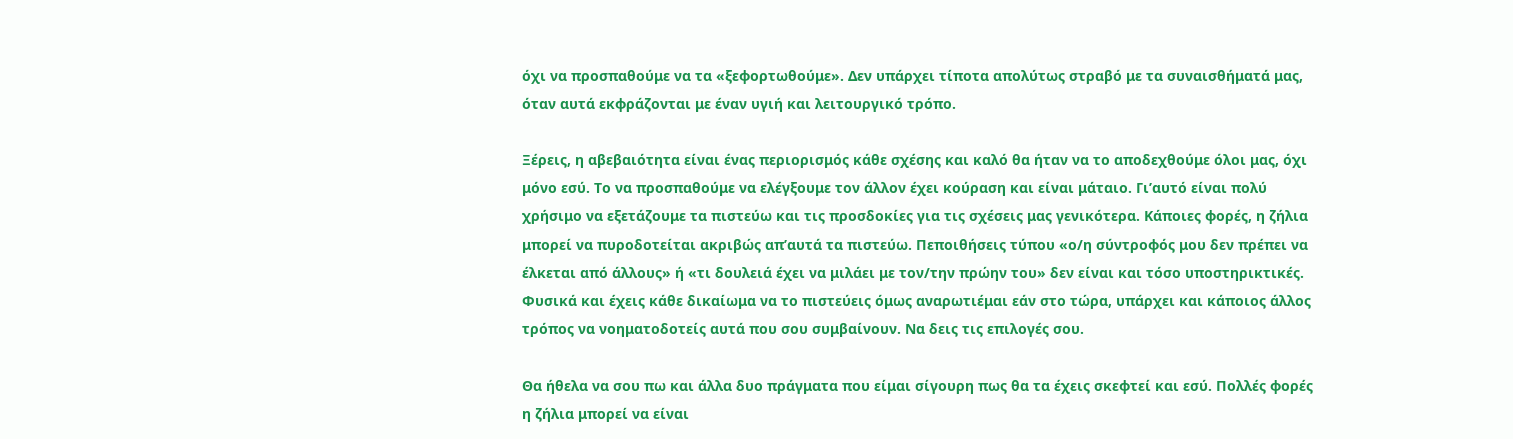όχι να προσπαθούμε να τα «ξεφορτωθούμε». Δεν υπάρχει τίποτα απολύτως στραβό με τα συναισθήματά μας, όταν αυτά εκφράζονται με έναν υγιή και λειτουργικό τρόπο.

Ξέρεις, η αβεβαιότητα είναι ένας περιορισμός κάθε σχέσης και καλό θα ήταν να το αποδεχθούμε όλοι μας, όχι μόνο εσύ. Το να προσπαθούμε να ελέγξουμε τον άλλον έχει κούραση και είναι μάταιο. Γι’αυτό είναι πολύ χρήσιμο να εξετάζουμε τα πιστεύω και τις προσδοκίες για τις σχέσεις μας γενικότερα. Κάποιες φορές, η ζήλια μπορεί να πυροδοτείται ακριβώς απ’αυτά τα πιστεύω. Πεποιθήσεις τύπου «ο/η σύντροφός μου δεν πρέπει να έλκεται από άλλους» ή «τι δουλειά έχει να μιλάει με τον/την πρώην του» δεν είναι και τόσο υποστηρικτικές. Φυσικά και έχεις κάθε δικαίωμα να το πιστεύεις όμως αναρωτιέμαι εάν στο τώρα, υπάρχει και κάποιος άλλος τρόπος να νοηματοδοτείς αυτά που σου συμβαίνουν. Να δεις τις επιλογές σου.

Θα ήθελα να σου πω και άλλα δυο πράγματα που είμαι σίγουρη πως θα τα έχεις σκεφτεί και εσύ. Πολλές φορές η ζήλια μπορεί να είναι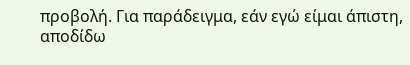προβολή. Για παράδειγμα, εάν εγώ είμαι άπιστη, αποδίδω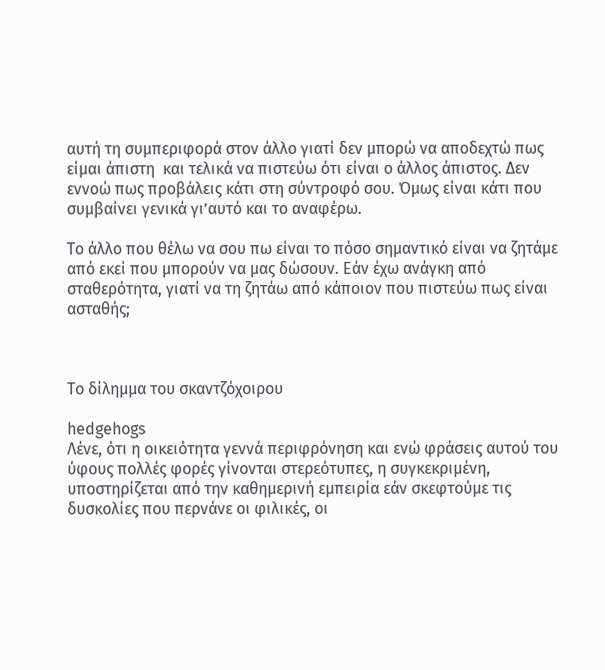αυτή τη συμπεριφορά στον άλλο γιατί δεν μπορώ να αποδεχτώ πως είμαι άπιστη  και τελικά να πιστεύω ότι είναι ο άλλος άπιστος. Δεν εννοώ πως προβάλεις κάτι στη σύντροφό σου. Όμως είναι κάτι που συμβαίνει γενικά γι’αυτό και το αναφέρω.

Το άλλο που θέλω να σου πω είναι το πόσο σημαντικό είναι να ζητάμε από εκεί που μπορούν να μας δώσουν. Εάν έχω ανάγκη από σταθερότητα, γιατί να τη ζητάω από κάποιον που πιστεύω πως είναι ασταθής;



Το δίλημμα του σκαντζόχοιρου

hedgehogs
Λένε, ότι η οικειότητα γεννά περιφρόνηση και ενώ φράσεις αυτού του ύφους πολλές φορές γίνονται στερεότυπες, η συγκεκριμένη, υποστηρίζεται από την καθημερινή εμπειρία εάν σκεφτούμε τις δυσκολίες που περνάνε οι φιλικές, οι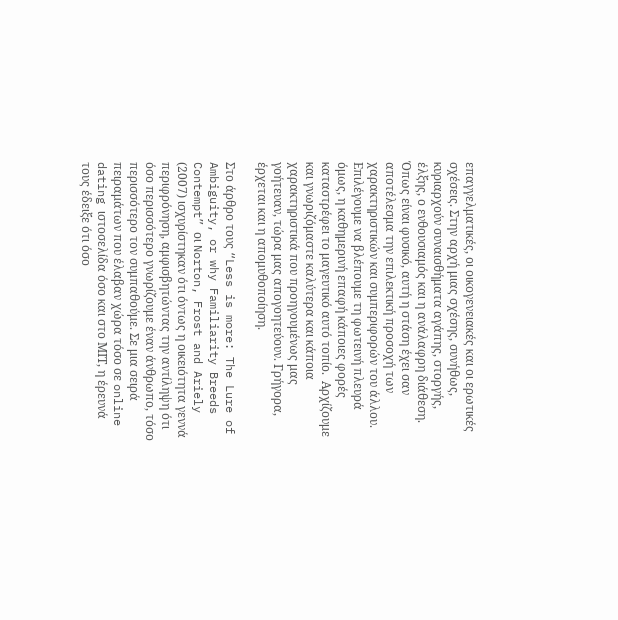επαγγελματικές, οι οικογενειακές και οι ερωτικές σχέσεις. Στην αρχή μιας σχέσης, συνήθως, κυριαρχούν συναισθήματα αγάπης, στοργής, έλξης, ο ενθουσιαμός και η ανάλαφρη διάθεση.  Όπως είναι φυσικό, αυτή η στάση έχει σαν αποτέλεσμα την επιλεκτική προσοχή των χαρακτηριστικών και συμπεριφορών του άλλου.  Επιλέγουμε να βλέπουμε τη φωτεινή πλευρά όμως, η καθημερινή επαφή κάποιες φορές καταστρέφει το μαγευτικό αυτό τοπίο.  Αρχίζουμε και γνωριζόμαστε καλύτερα και κάποια χαρακτηριστικά που προηγουμένως μας γοήτευαν, τώρα μας απογοητεύουν. Γρήγορα, έρχεται και η απομυθοποίηση.

Στο άρθρο τους “Less is more: The Lure of Ambiguity, or why Familiarity Breeds Contempt” οι Norton, Frost and Ariely (2007) ισχυρίστηκαν ότι όντως η οικειότητα γεννά περιφρόνηση, αμφισβητώντας την αντίληψη ότι όσο περισσότερο γνωρίζουμε έναν άνθρωπο, τόσο περισσότερο τον συμπαθούμε. Σε μια σειρά πειραμάτων που έλαβαν χώρα τόσο σε online dating ιστοσελίδα όσο και στο ΜΙΤ, η έρευνά τους έδειξε ότι όσο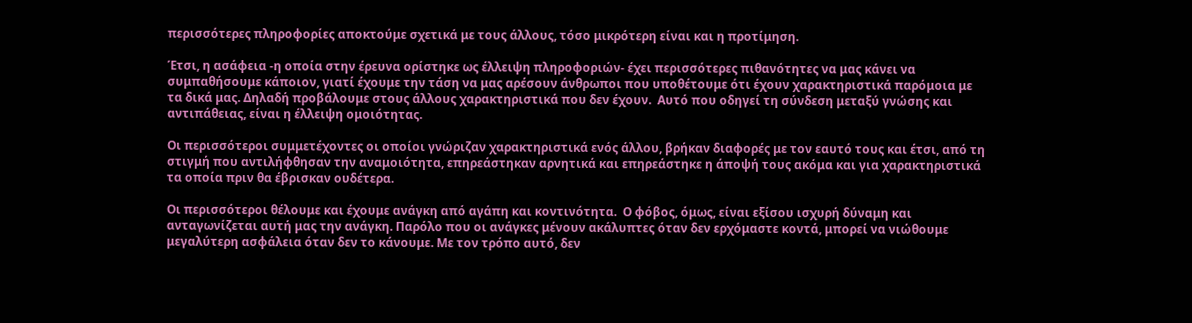περισσότερες πληροφορίες αποκτούμε σχετικά με τους άλλους, τόσο μικρότερη είναι και η προτίμηση.

Έτσι, η ασάφεια -η οποία στην έρευνα ορίστηκε ως έλλειψη πληροφοριών- έχει περισσότερες πιθανότητες να μας κάνει να συμπαθήσουμε κάποιον, γιατί έχουμε την τάση να μας αρέσουν άνθρωποι που υποθέτουμε ότι έχουν χαρακτηριστικά παρόμοια με τα δικά μας. Δηλαδή προβάλουμε στους άλλους χαρακτηριστικά που δεν έχουν.  Αυτό που οδηγεί τη σύνδεση μεταξύ γνώσης και αντιπάθειας, είναι η έλλειψη ομοιότητας.

Οι περισσότεροι συμμετέχοντες οι οποίοι γνώριζαν χαρακτηριστικά ενός άλλου, βρήκαν διαφορές με τον εαυτό τους και έτσι, από τη στιγμή που αντιλήφθησαν την αναμοιότητα, επηρεάστηκαν αρνητικά και επηρεάστηκε η άποψή τους ακόμα και για χαρακτηριστικά τα οποία πριν θα έβρισκαν ουδέτερα.

Οι περισσότεροι θέλουμε και έχουμε ανάγκη από αγάπη και κοντινότητα.  Ο φόβος, όμως, είναι εξίσου ισχυρή δύναμη και ανταγωνίζεται αυτή μας την ανάγκη. Παρόλο που οι ανάγκες μένουν ακάλυπτες όταν δεν ερχόμαστε κοντά, μπορεί να νιώθουμε μεγαλύτερη ασφάλεια όταν δεν το κάνουμε. Με τον τρόπο αυτό, δεν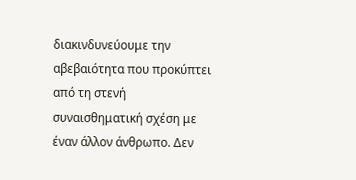διακινδυνεύουμε την αβεβαιότητα που προκύπτει από τη στενή συναισθηματική σχέση με έναν άλλον άνθρωπο. Δεν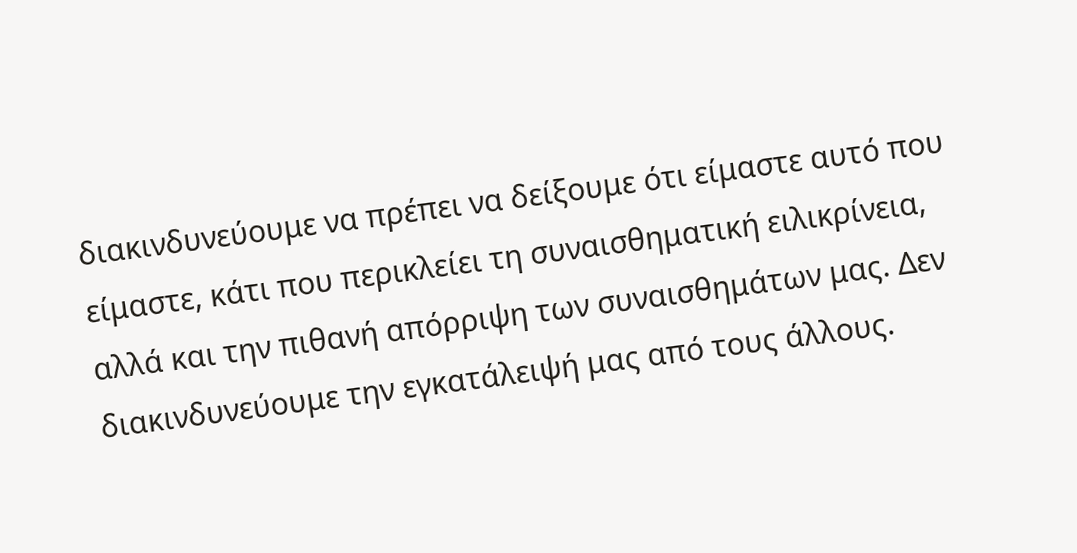διακινδυνεύουμε να πρέπει να δείξουμε ότι είμαστε αυτό που είμαστε, κάτι που περικλείει τη συναισθηματική ειλικρίνεια, αλλά και την πιθανή απόρριψη των συναισθημάτων μας. Δεν διακινδυνεύουμε την εγκατάλειψή μας από τους άλλους.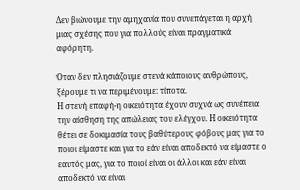Δεν βιώνουμε την αμηχανία που συνεπάγεται η αρχή μιας σχέσης που για πολλούς είναι πραγματικά αφόρητη.

Όταν δεν πλησιάζουμε στενά κάποιους ανθρώπους, ξέρουμε τι να περιμένουμε: τίποτα.
Η στενή επαφή-η οικειότητα έχουν συχνά ως συνέπεια την αίσθηση της απώλειας του ελέγχου. Η οικειότητα θέτει σε δοκιμασία τους βαθύτερους φόβους μας για το ποιοι είμαστε και για το εάν είναι αποδεκτό να είμαστε ο εαυτός μας, για το ποιοί είναι οι άλλοι και εάν είναι αποδεκτό να είναι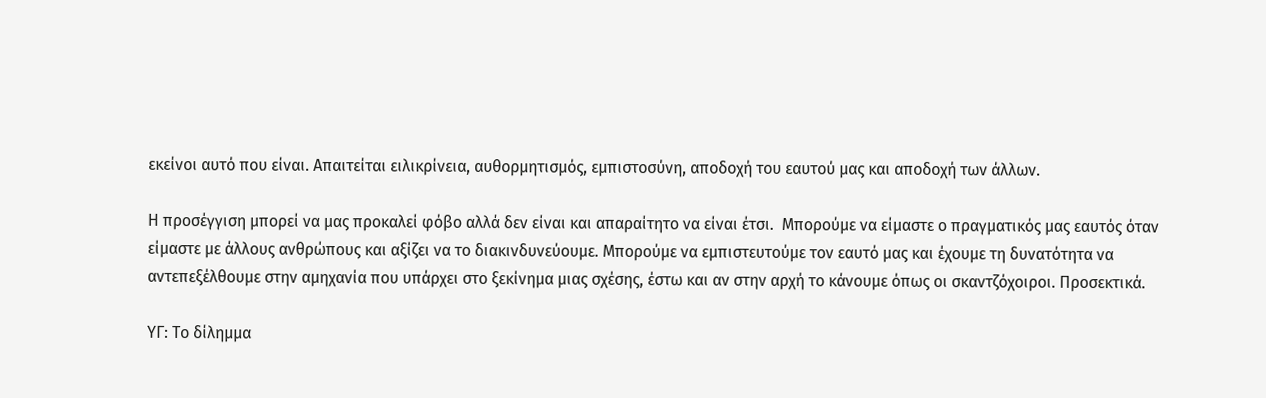εκείνοι αυτό που είναι. Απαιτείται ειλικρίνεια, αυθορμητισμός, εμπιστοσύνη, αποδοχή του εαυτού μας και αποδοχή των άλλων.

Η προσέγγιση μπορεί να μας προκαλεί φόβο αλλά δεν είναι και απαραίτητο να είναι έτσι.  Μπορούμε να είμαστε ο πραγματικός μας εαυτός όταν είμαστε με άλλους ανθρώπους και αξίζει να το διακινδυνεύουμε. Μπορούμε να εμπιστευτούμε τον εαυτό μας και έχουμε τη δυνατότητα να αντεπεξέλθουμε στην αμηχανία που υπάρχει στο ξεκίνημα μιας σχέσης, έστω και αν στην αρχή το κάνουμε όπως οι σκαντζόχοιροι. Προσεκτικά.

ΥΓ: Το δίλημμα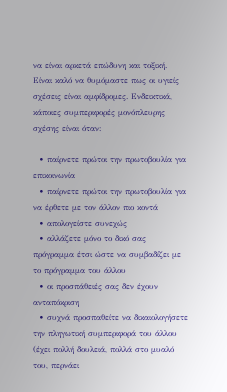να είναι αρκετά επώδυνη και τοξική.  Είναι καλό να θυμόμαστε πως οι υγιείς σχέσεις είναι αμφίδρομες. Ενδεικτικά, κάποιες συμπεριφορές μονόπλευρης σχέσης είναι όταν:

  • παίρνετε πρώτοι την πρωτοβουλία για επικοινωνία
  • παίρνετε πρώτοι την πρωτοβουλία για να έρθετε με τον άλλον πιο κοντά
  • απολογείστε συνεχώς
  • αλλάζετε μόνο το δικό σας πρόγραμμα έτσι ώστε να συμβαδίζει με το πρόγραμμα του άλλου
  • οι προσπάθειές σας δεν έχουν ανταπόκριση
  • συχνά προσπαθείτε να δικαιολογήσετε την πληγωτική συμπεριφορά του άλλου (έχει πολλή δουλειά, πολλά στο μυαλό του, περνάει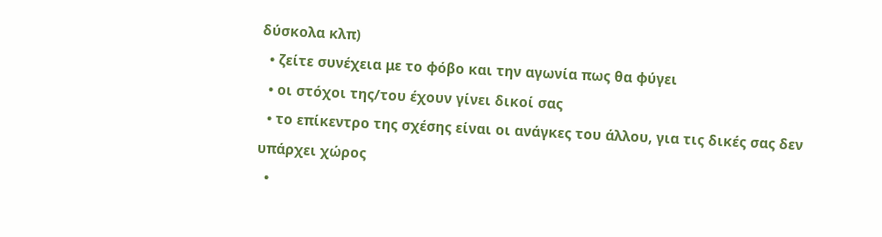δύσκολα κλπ)
  • ζείτε συνέχεια με το φόβο και την αγωνία πως θα φύγει
  • οι στόχοι της/του έχουν γίνει δικοί σας
  • το επίκεντρο της σχέσης είναι οι ανάγκες του άλλου, για τις δικές σας δεν υπάρχει χώρος
  •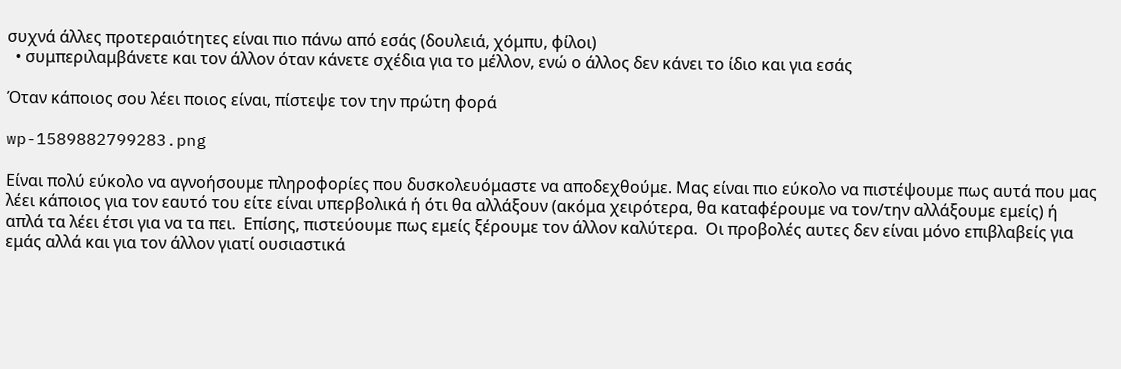συχνά άλλες προτεραιότητες είναι πιο πάνω από εσάς (δουλειά, χόμπυ, φίλοι)
  • συμπεριλαμβάνετε και τον άλλον όταν κάνετε σχέδια για το μέλλον, ενώ ο άλλος δεν κάνει το ίδιο και για εσάς

Όταν κάποιος σου λέει ποιος είναι, πίστεψε τον την πρώτη φορά

wp-1589882799283.png

Είναι πολύ εύκολο να αγνοήσουμε πληροφορίες που δυσκολευόμαστε να αποδεχθούμε. Μας είναι πιο εύκολο να πιστέψουμε πως αυτά που μας λέει κάποιος για τον εαυτό του είτε είναι υπερβολικά ή ότι θα αλλάξουν (ακόμα χειρότερα, θα καταφέρουμε να τον/την αλλάξουμε εμείς) ή απλά τα λέει έτσι για να τα πει.  Επίσης, πιστεύουμε πως εμείς ξέρουμε τον άλλον καλύτερα.  Οι προβολές αυτες δεν είναι μόνο επιβλαβείς για εμάς αλλά και για τον άλλον γιατί ουσιαστικά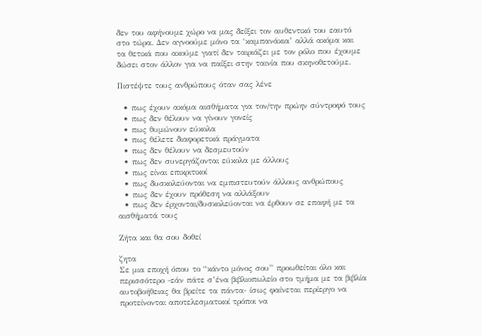δεν του αφήνουμε χώρο να μας δείξει τον αυθεντικό του εαυτό στο τώρα. Δεν αγνοούμε μόνο τα ‘καμπανάκια’ αλλά ακόμα και τα θετικά που ακούμε γιατί δεν ταιριάζει με τον ρόλο που έχουμε δώσει στον άλλον για να παίξει στην ταινία που σκηνοθετούμε.

Πιστέψτε τους ανθρώπους όταν σας λένε

  • πως έχουν ακόμα αισθήματα για τον/την πρώην σύντροφό τους
  • πως δεν θέλουν να γίνουν γονείς
  • πως θυμώνουν εύκολα
  • πως θέλετε διαφορετικά πράγματα
  • πως δεν θέλουν να δεσμευτούν
  • πως δεν συνεργάζονται εύκολα με άλλους
  • πως είναι επικριτικοί
  • πως δυσκολεύονται να εμπιστευτούν άλλους ανθρώπους
  • πως δεν έχουν πρόθεση να αλλάξουν
  • πως δεν έρχονται/δυσκολεύονται να έρθουν σε επαφή με τα αισθήματά τους

Ζήτα και θα σου δοθεί

ζητα
Σε μια εποχή όπου το “κάντο μόνος σου” προωθείται όλο και περισσότερο -εάν πάτε σ’ένα βιβλιοπωλείο στο τμήμα με τα βιβλία αυτοβοήθειας θα βρείτε τα πάντα- ίσως φαίνεται περίεργο να προτείνονται αποτελεσματικοί τρόποι να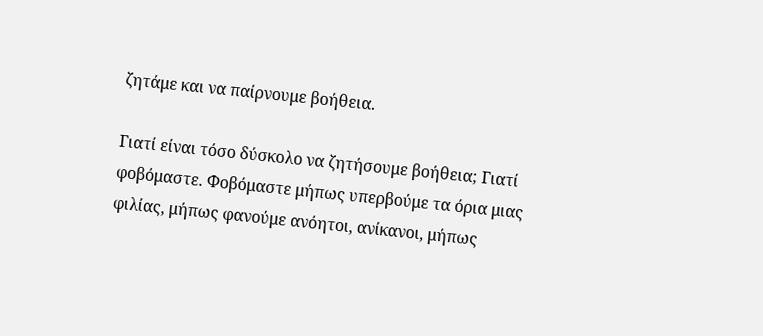ζητάμε και να παίρνουμε βοήθεια.

Γιατί είναι τόσο δύσκολο να ζητήσουμε βοήθεια; Γιατί φοβόμαστε. Φοβόμαστε μήπως υπερβούμε τα όρια μιας φιλίας, μήπως φανούμε ανόητοι, ανίκανοι, μήπως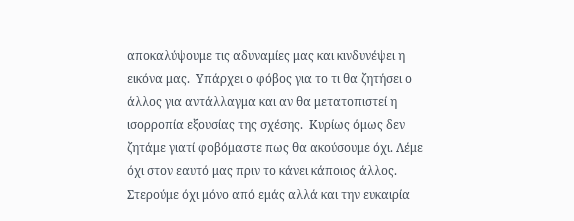αποκαλύψουμε τις αδυναμίες μας και κινδυνέψει η εικόνα μας.  Υπάρχει ο φόβος για το τι θα ζητήσει ο άλλος για αντάλλαγμα και αν θα μετατοπιστεί η ισορροπία εξουσίας της σχέσης.  Κυρίως όμως δεν ζητάμε γιατί φοβόμαστε πως θα ακούσουμε όχι. Λέμε όχι στον εαυτό μας πριν το κάνει κάποιος άλλος. Στερούμε όχι μόνο από εμάς αλλά και την ευκαιρία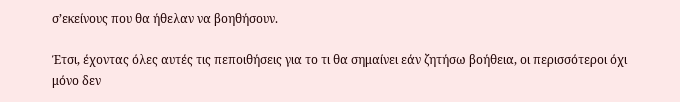σ’εκείνους που θα ήθελαν να βοηθήσουν.

Έτσι, έχοντας όλες αυτές τις πεποιθήσεις για το τι θα σημαίνει εάν ζητήσω βοήθεια, οι περισσότεροι όχι μόνο δεν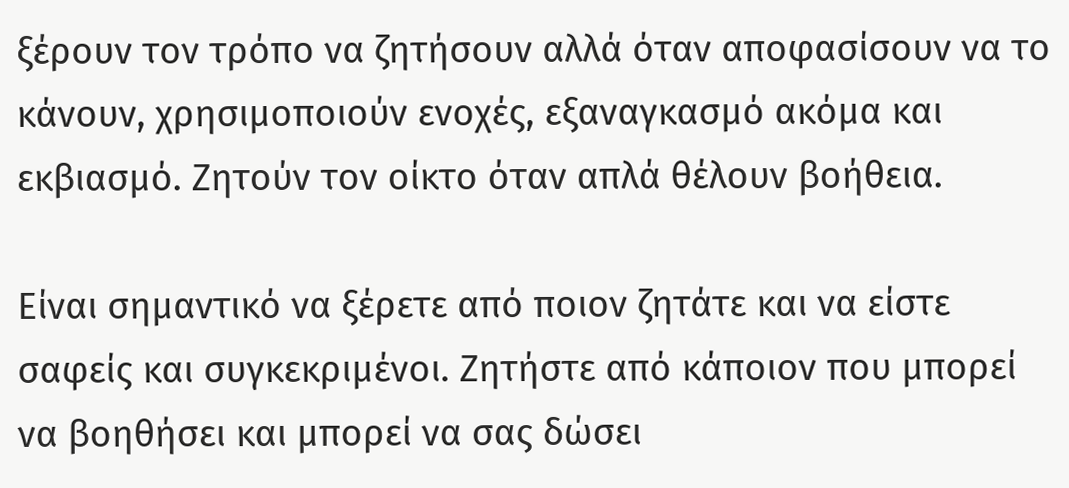ξέρουν τον τρόπο να ζητήσουν αλλά όταν αποφασίσουν να το κάνουν, χρησιμοποιούν ενοχές, εξαναγκασμό ακόμα και εκβιασμό. Ζητούν τον οίκτο όταν απλά θέλουν βοήθεια.

Είναι σημαντικό να ξέρετε από ποιον ζητάτε και να είστε σαφείς και συγκεκριμένοι. Ζητήστε από κάποιον που μπορεί να βοηθήσει και μπορεί να σας δώσει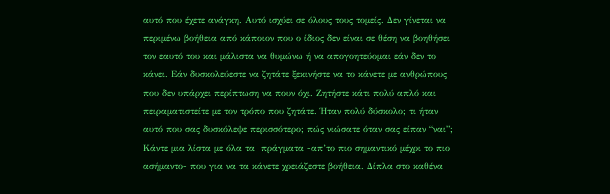αυτό που έχετε ανάγκη. Αυτό ισχύει σε όλους τους τομείς. Δεν γίνεται να περιμένω βοήθεια από κάποιον που ο ίδιος δεν είναι σε θέση να βοηθήσει τον εαυτό του και μάλιστα να θυμώνω ή να απογοητεύομαι εάν δεν το κάνει. Εάν δυσκολεύεστε να ζητάτε ξεκινήστε να το κάνετε με ανθρώπους που δεν υπάρχει περίπτωση να πουν όχι. Ζητήστε κάτι πολύ απλό και πειραματιστείτε με τον τρόπο που ζητάτε. Ήταν πολύ δύσκολο; τι ήταν αυτό που σας δυσκόλεψε περισσότερο; πώς νιώσατε όταν σας είπαν “ναι”; Κάντε μια λίστα με όλα τα  πράγματα -απ’το πιο σημαντικό μέχρι το πιο ασήμαντο- που για να τα κάνετε χρειάζεστε βοήθεια. Δίπλα στο καθένα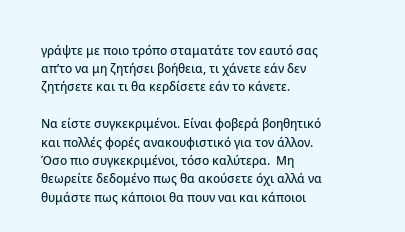γράψτε με ποιο τρόπο σταματάτε τον εαυτό σας απ’το να μη ζητήσει βοήθεια, τι χάνετε εάν δεν ζητήσετε και τι θα κερδίσετε εάν το κάνετε.

Να είστε συγκεκριμένοι. Είναι φοβερά βοηθητικό και πολλές φορές ανακουφιστικό για τον άλλον. Όσο πιο συγκεκριμένοι, τόσο καλύτερα.  Μη θεωρείτε δεδομένο πως θα ακούσετε όχι αλλά να θυμάστε πως κάποιοι θα πουν ναι και κάποιοι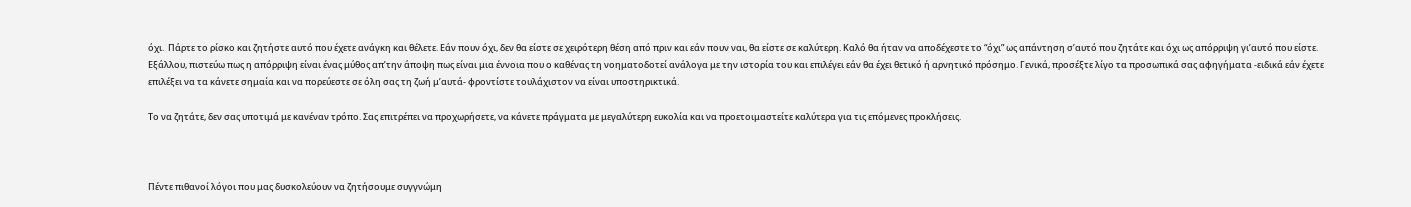όχι.  Πάρτε το ρίσκο και ζητήστε αυτό που έχετε ανάγκη και θέλετε. Εάν πουν όχι, δεν θα είστε σε χειρότερη θέση από πριν και εάν πουν ναι, θα είστε σε καλύτερη. Καλό θα ήταν να αποδέχεστε το “όχι” ως απάντηση σ’αυτό που ζητάτε και όχι ως απόρριψη γι’αυτό που είστε. Εξάλλου, πιστεύω πως η απόρριψη είναι ένας μύθος απ’την άποψη πως είναι μια έννοια που ο καθένας τη νοηματοδοτεί ανάλογα με την ιστορία του και επιλέγει εάν θα έχει θετικό ή αρνητικό πρόσημο. Γενικά, προσέξτε λίγο τα προσωπικά σας αφηγήματα -ειδικά εάν έχετε επιλέξει να τα κάνετε σημαία και να πορεύεστε σε όλη σας τη ζωή μ’αυτά- φροντίστε τουλάχιστον να είναι υποστηρικτικά.

Το να ζητάτε, δεν σας υποτιμά με κανέναν τρόπο. Σας επιτρέπει να προχωρήσετε, να κάνετε πράγματα με μεγαλύτερη ευκολία και να προετοιμαστείτε καλύτερα για τις επόμενες προκλήσεις.



Πέντε πιθανοί λόγοι που μας δυσκολεύουν να ζητήσουμε συγγνώμη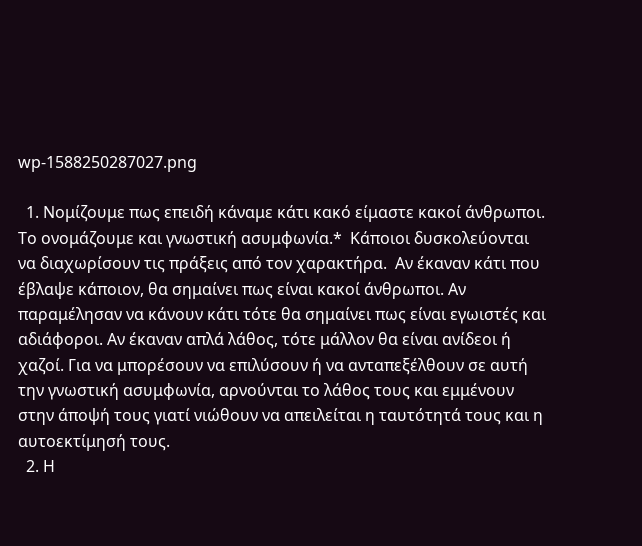wp-1588250287027.png

  1. Νομίζουμε πως επειδή κάναμε κάτι κακό είμαστε κακοί άνθρωποι. Το ονομάζουμε και γνωστική ασυμφωνία.*  Kάποιοι δυσκολεύονται να διαχωρίσουν τις πράξεις από τον χαρακτήρα.  Αν έκαναν κάτι που έβλαψε κάποιον, θα σημαίνει πως είναι κακοί άνθρωποι. Αν παραμέλησαν να κάνουν κάτι τότε θα σημαίνει πως είναι εγωιστές και αδιάφοροι. Αν έκαναν απλά λάθος, τότε μάλλον θα είναι ανίδεοι ή χαζοί. Για να μπορέσουν να επιλύσουν ή να ανταπεξέλθουν σε αυτή την γνωστική ασυμφωνία, αρνούνται το λάθος τους και εμμένουν στην άποψή τους γιατί νιώθουν να απειλείται η ταυτότητά τους και η αυτοεκτίμησή τους.
  2. Η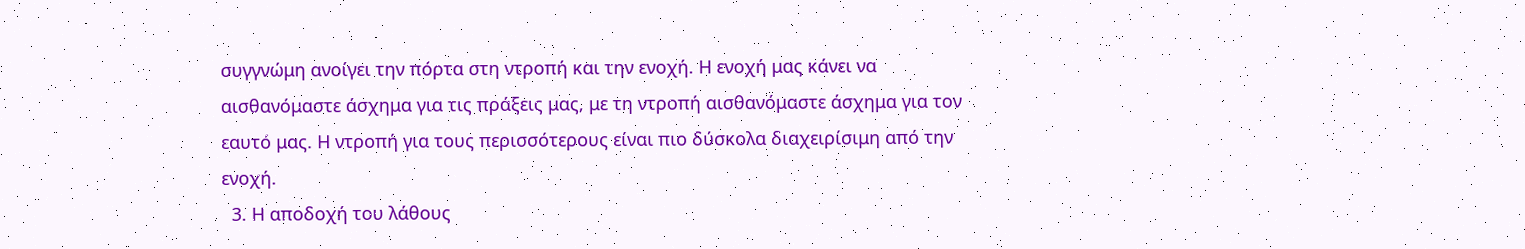συγγνώμη ανοίγει την πόρτα στη ντροπή και την ενοχή. Η ενοχή μας κάνει να αισθανόμαστε άσχημα για τις πράξεις μας, με τη ντροπή αισθανόμαστε άσχημα για τον εαυτό μας. Η ντροπή για τους περισσότερους είναι πιο δύσκολα διαχειρίσιμη από την ενοχή.
  3. Η αποδοχή του λάθους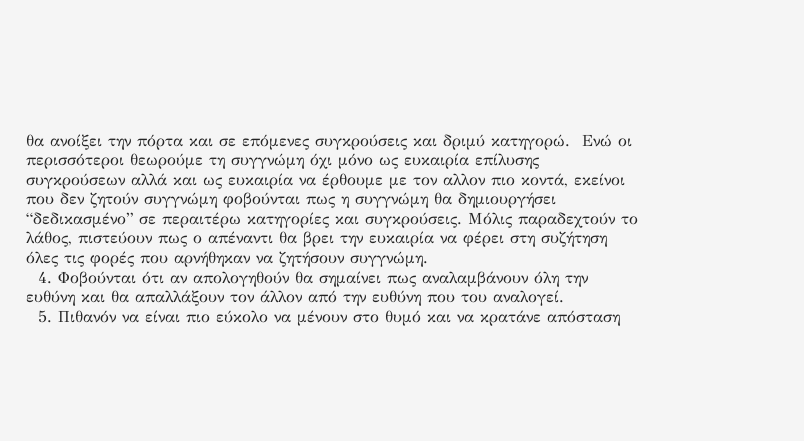θα ανοίξει την πόρτα και σε επόμενες συγκρούσεις και δριμύ κατηγορώ.  Ενώ οι περισσότεροι θεωρούμε τη συγγνώμη όχι μόνο ως ευκαιρία επίλυσης συγκρούσεων αλλά και ως ευκαιρία να έρθουμε με τον αλλον πιο κοντά, εκείνοι που δεν ζητούν συγγνώμη φοβούνται πως η συγγνώμη θα δημιουργήσει “δεδικασμένο” σε περαιτέρω κατηγορίες και συγκρούσεις. Μόλις παραδεχτούν το λάθος, πιστεύουν πως ο απέναντι θα βρει την ευκαιρία να φέρει στη συζήτηση όλες τις φορές που αρνήθηκαν να ζητήσουν συγγνώμη.
  4. Φοβούνται ότι αν απολογηθούν θα σημαίνει πως αναλαμβάνουν όλη την ευθύνη και θα απαλλάξουν τον άλλον από την ευθύνη που του αναλογεί.
  5. Πιθανόν να είναι πιο εύκολο να μένουν στο θυμό και να κρατάνε απόσταση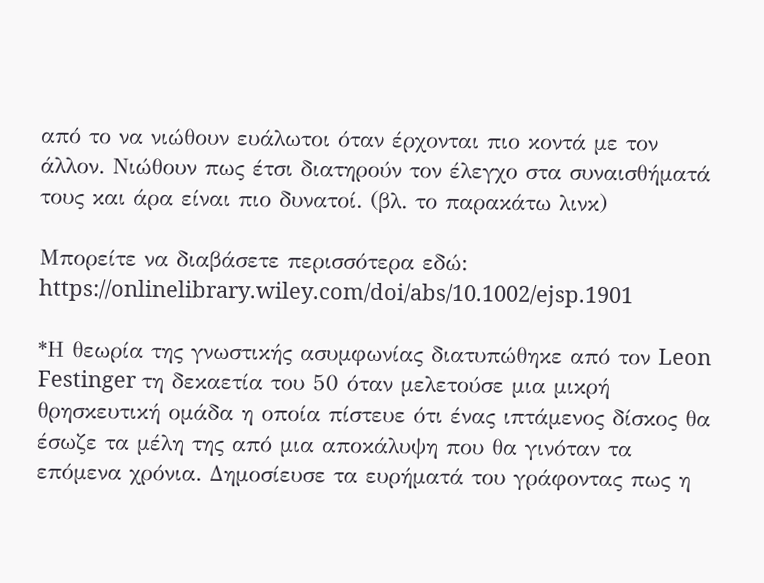από το να νιώθουν ευάλωτοι όταν έρχονται πιο κοντά με τον άλλον. Νιώθουν πως έτσι διατηρούν τον έλεγχο στα συναισθήματά τους και άρα είναι πιο δυνατοί. (βλ. το παρακάτω λινκ)

Μπορείτε να διαβάσετε περισσότερα εδώ: https://onlinelibrary.wiley.com/doi/abs/10.1002/ejsp.1901

*Η θεωρία της γνωστικής ασυμφωνίας διατυπώθηκε από τον Leon Festinger τη δεκαετία του 50 όταν μελετούσε μια μικρή θρησκευτική ομάδα η οποία πίστευε ότι ένας ιπτάμενος δίσκος θα έσωζε τα μέλη της από μια αποκάλυψη που θα γινόταν τα επόμενα χρόνια. Δημοσίευσε τα ευρήματά του γράφοντας πως η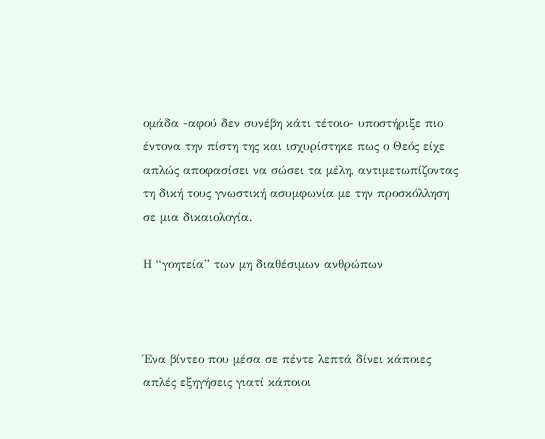ομάδα -αφού δεν συνέβη κάτι τέτοιο- υποστήριξε πιο έντονα την πίστη της και ισχυρίστηκε πως ο Θεός είχε απλώς αποφασίσει να σώσει τα μέλη, αντιμετωπίζοντας τη δική τους γνωστική ασυμφωνία με την προσκόλληση σε μια δικαιολογία.

Η “γοητεία” των μη διαθέσιμων ανθρώπων



Ένα βίντεο που μέσα σε πέντε λεπτά δίνει κάποιες απλές εξηγήσεις γιατί κάποιοι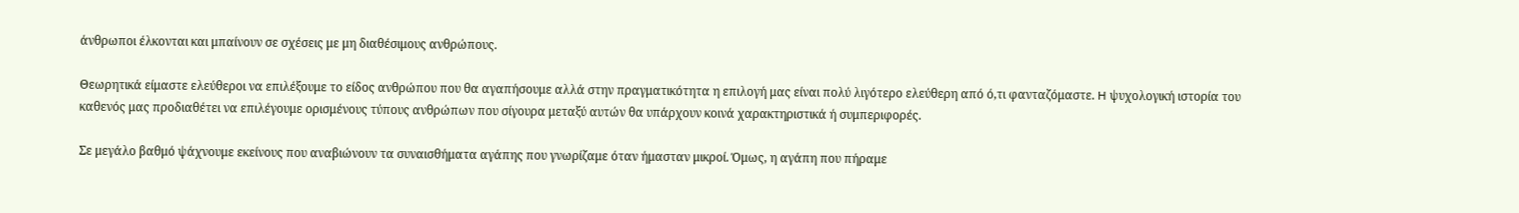άνθρωποι έλκονται και μπαίνουν σε σχέσεις με μη διαθέσιμους ανθρώπους.

Θεωρητικά είμαστε ελεύθεροι να επιλέξουμε το είδος ανθρώπου που θα αγαπήσουμε αλλά στην πραγματικότητα η επιλογή μας είναι πολύ λιγότερο ελεύθερη από ό,τι φανταζόμαστε. H ψυχολογική ιστορία του καθενός μας προδιαθέτει να επιλέγουμε ορισμένους τύπους ανθρώπων που σίγουρα μεταξύ αυτών θα υπάρχουν κοινά χαρακτηριστικά ή συμπεριφορές.

Σε μεγάλο βαθμό ψάχνουμε εκείνους που αναβιώνουν τα συναισθήματα αγάπης που γνωρίζαμε όταν ήμασταν μικροί. Όμως, η αγάπη που πήραμε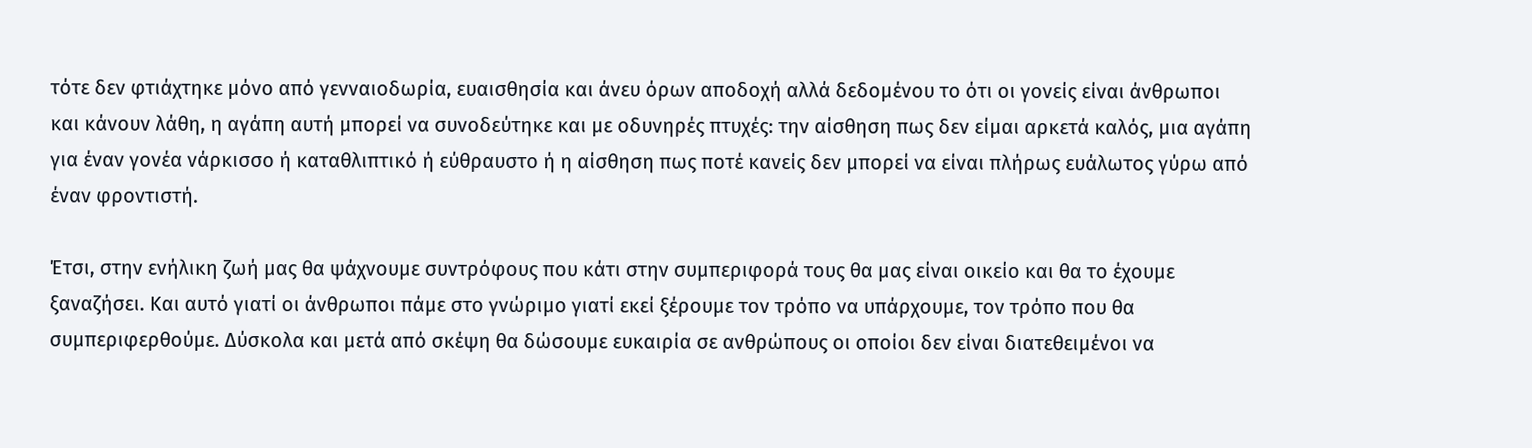τότε δεν φτιάχτηκε μόνο από γενναιοδωρία, ευαισθησία και άνευ όρων αποδοχή αλλά δεδομένου το ότι οι γονείς είναι άνθρωποι και κάνουν λάθη, η αγάπη αυτή μπορεί να συνοδεύτηκε και με οδυνηρές πτυχές: την αίσθηση πως δεν είμαι αρκετά καλός, μια αγάπη για έναν γονέα νάρκισσο ή καταθλιπτικό ή εύθραυστο ή η αίσθηση πως ποτέ κανείς δεν μπορεί να είναι πλήρως ευάλωτος γύρω από έναν φροντιστή.

Έτσι, στην ενήλικη ζωή μας θα ψάχνουμε συντρόφους που κάτι στην συμπεριφορά τους θα μας είναι οικείο και θα το έχουμε ξαναζήσει. Και αυτό γιατί οι άνθρωποι πάμε στο γνώριμο γιατί εκεί ξέρουμε τον τρόπο να υπάρχουμε, τον τρόπο που θα συμπεριφερθούμε. Δύσκολα και μετά από σκέψη θα δώσουμε ευκαιρία σε ανθρώπους οι οποίοι δεν είναι διατεθειμένοι να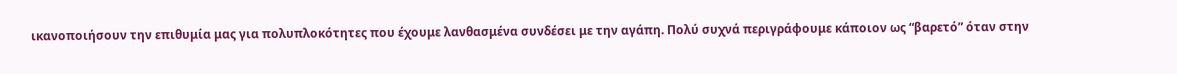ικανοποιήσουν την επιθυμία μας για πολυπλοκότητες που έχουμε λανθασμένα συνδέσει με την αγάπη. Πολύ συχνά περιγράφουμε κάποιον ως “βαρετό” όταν στην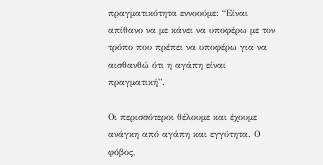πραγματικότητα εννοούμε: “Είναι απίθανο να με κάνει να υποφέρω με τον τρόπο που πρέπει να υποφέρω για να αισθανθώ ότι η αγάπη είναι πραγματική”.

Οι περισσότεροι θέλουμε και έχουμε ανάγκη από αγάπη και εγγύτητα. Ο φόβος,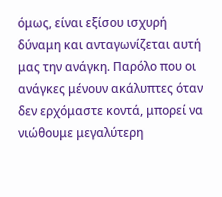όμως, είναι εξίσου ισχυρή δύναμη και ανταγωνίζεται αυτή μας την ανάγκη. Παρόλο που οι ανάγκες μένουν ακάλυπτες όταν δεν ερχόμαστε κοντά, μπορεί να νιώθουμε μεγαλύτερη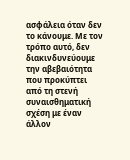ασφάλεια όταν δεν το κάνουμε. Με τον τρόπο αυτό, δεν διακινδυνεύουμε την αβεβαιότητα που προκύπτει από τη στενή συναισθηματική σχέση με έναν άλλον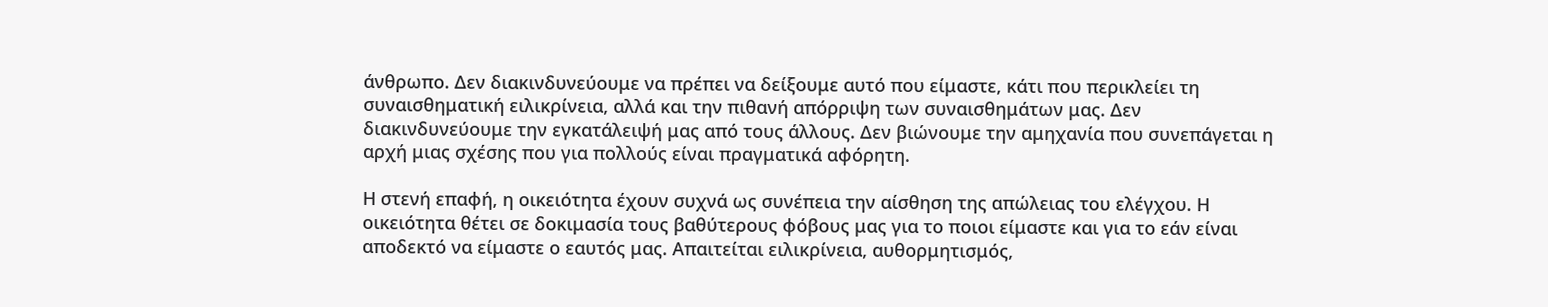άνθρωπο. Δεν διακινδυνεύουμε να πρέπει να δείξουμε αυτό που είμαστε, κάτι που περικλείει τη συναισθηματική ειλικρίνεια, αλλά και την πιθανή απόρριψη των συναισθημάτων μας. Δεν διακινδυνεύουμε την εγκατάλειψή μας από τους άλλους. Δεν βιώνουμε την αμηχανία που συνεπάγεται η αρχή μιας σχέσης που για πολλούς είναι πραγματικά αφόρητη.

Η στενή επαφή, η οικειότητα έχουν συχνά ως συνέπεια την αίσθηση της απώλειας του ελέγχου. Η οικειότητα θέτει σε δοκιμασία τους βαθύτερους φόβους μας για το ποιοι είμαστε και για το εάν είναι αποδεκτό να είμαστε ο εαυτός μας. Απαιτείται ειλικρίνεια, αυθορμητισμός,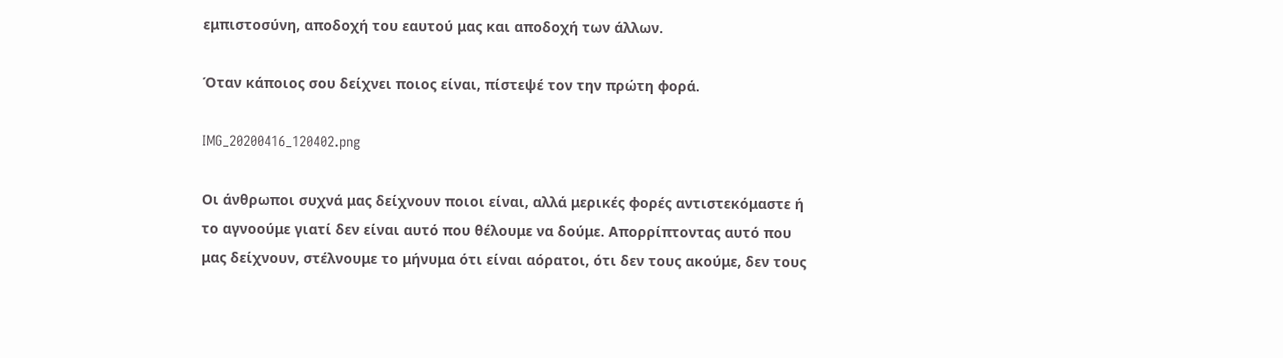εμπιστοσύνη, αποδοχή του εαυτού μας και αποδοχή των άλλων.

Όταν κάποιος σου δείχνει ποιος είναι, πίστεψέ τον την πρώτη φορά.

IMG_20200416_120402.png

Οι άνθρωποι συχνά μας δείχνουν ποιοι είναι, αλλά μερικές φορές αντιστεκόμαστε ή το αγνοούμε γιατί δεν είναι αυτό που θέλουμε να δούμε. Απορρίπτοντας αυτό που μας δείχνουν, στέλνουμε το μήνυμα ότι είναι αόρατοι, ότι δεν τους ακούμε, δεν τους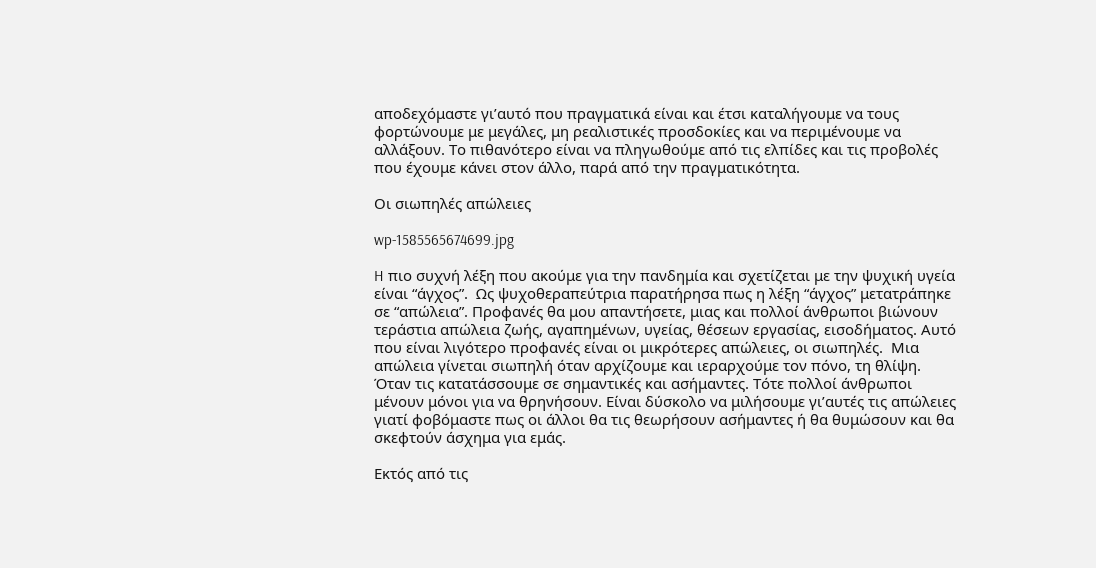αποδεχόμαστε γι’αυτό που πραγματικά είναι και έτσι καταλήγουμε να τους φορτώνουμε με μεγάλες, μη ρεαλιστικές προσδοκίες και να περιμένουμε να αλλάξουν. Το πιθανότερο είναι να πληγωθούμε από τις ελπίδες και τις προβολές που έχουμε κάνει στον άλλο, παρά από την πραγματικότητα.

Οι σιωπηλές απώλειες

wp-1585565674699.jpg

H πιο συχνή λέξη που ακούμε για την πανδημία και σχετίζεται με την ψυχική υγεία είναι “άγχος”.  Ως ψυχοθεραπεύτρια παρατήρησα πως η λέξη “άγχος” μετατράπηκε σε “απώλεια”. Προφανές θα μου απαντήσετε, μιας και πολλοί άνθρωποι βιώνουν τεράστια απώλεια ζωής, αγαπημένων, υγείας, θέσεων εργασίας, εισοδήματος. Αυτό που είναι λιγότερο προφανές είναι οι μικρότερες απώλειες, οι σιωπηλές.  Μια απώλεια γίνεται σιωπηλή όταν αρχίζουμε και ιεραρχούμε τον πόνο, τη θλίψη. Όταν τις κατατάσσουμε σε σημαντικές και ασήμαντες. Τότε πολλοί άνθρωποι μένουν μόνοι για να θρηνήσουν. Είναι δύσκολο να μιλήσουμε γι’αυτές τις απώλειες γιατί φοβόμαστε πως οι άλλοι θα τις θεωρήσουν ασήμαντες ή θα θυμώσουν και θα σκεφτούν άσχημα για εμάς.

Εκτός από τις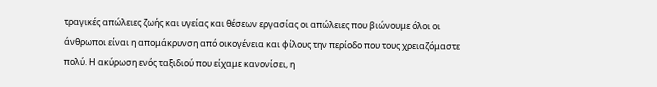τραγικές απώλειες ζωής και υγείας και θέσεων εργασίας οι απώλειες που βιώνουμε όλοι οι άνθρωποι είναι η απομάκρυνση από οικογένεια και φίλους την περίοδο που τους χρειαζόμαστε πολύ. Η ακύρωση ενός ταξιδιού που είχαμε κανονίσει, η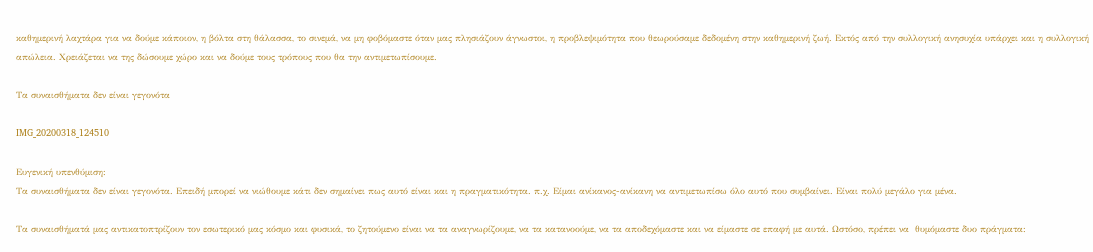καθημερινή λαχτάρα για να δούμε κάποιον, η βόλτα στη θάλασσα, το σινεμά, να μη φοβόμαστε όταν μας πλησιάζουν άγνωστοι, η προβλεψιμότητα που θεωρούσαμε δεδομένη στην καθημερινή ζωή. Εκτός από την συλλογική ανησυχία υπάρχει και η συλλογική απώλεια. Χρειάζεται να της δώσουμε χώρο και να δούμε τους τρόπους που θα την αντιμετωπίσουμε.

Τα συναισθήματα δεν είναι γεγονότα

IMG_20200318_124510

Ευγενική υπενθύμιση:
Τα συναισθήματα δεν είναι γεγονότα. Επειδή μπορεί να νιώθουμε κάτι δεν σημαίνει πως αυτό είναι και η πραγματικότητα. π.χ. Είμαι ανίκανος-ανίκανη να αντιμετωπίσω όλο αυτό που συμβαίνει. Είναι πολύ μεγάλο για μένα.

Τα συναισθήματά μας αντικατοπτρίζουν τον εσωτερικό μας κόσμο και φυσικά, το ζητούμενο είναι να τα αναγνωρίζουμε, να τα κατανοούμε, να τα αποδεχόμαστε και να είμαστε σε επαφή με αυτά. Ωστόσο, πρέπει να  θυμόμαστε δυο πράγματα: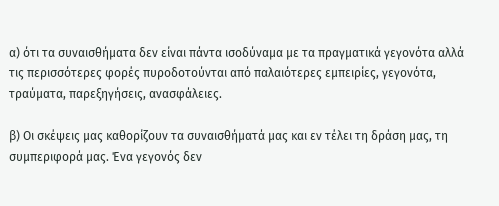α) ότι τα συναισθήματα δεν είναι πάντα ισοδύναμα με τα πραγματικά γεγονότα αλλά τις περισσότερες φορές πυροδοτούνται από παλαιότερες εμπειρίες, γεγονότα, τραύματα, παρεξηγήσεις, ανασφάλειες.

β) Οι σκέψεις μας καθορίζουν τα συναισθήματά μας και εν τέλει τη δράση μας, τη συμπεριφορά μας. Ένα γεγονός δεν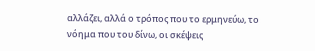αλλάζει, αλλά ο τρόπος που το ερμηνεύω, το νόημα που του δίνω, οι σκέψεις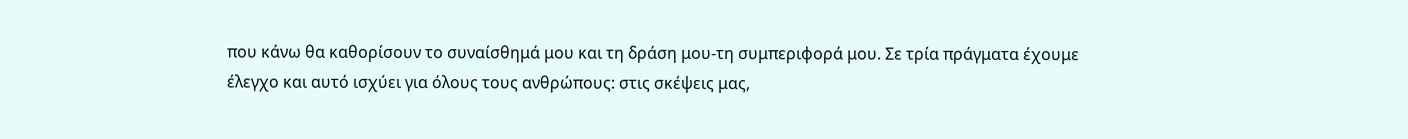που κάνω θα καθορίσουν το συναίσθημά μου και τη δράση μου-τη συμπεριφορά μου. Σε τρία πράγματα έχουμε έλεγχο και αυτό ισχύει για όλους τους ανθρώπους: στις σκέψεις μας,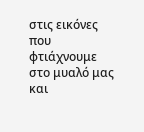στις εικόνες που φτιάχνουμε στο μυαλό μας και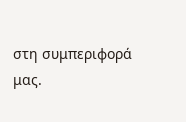στη συμπεριφορά μας.